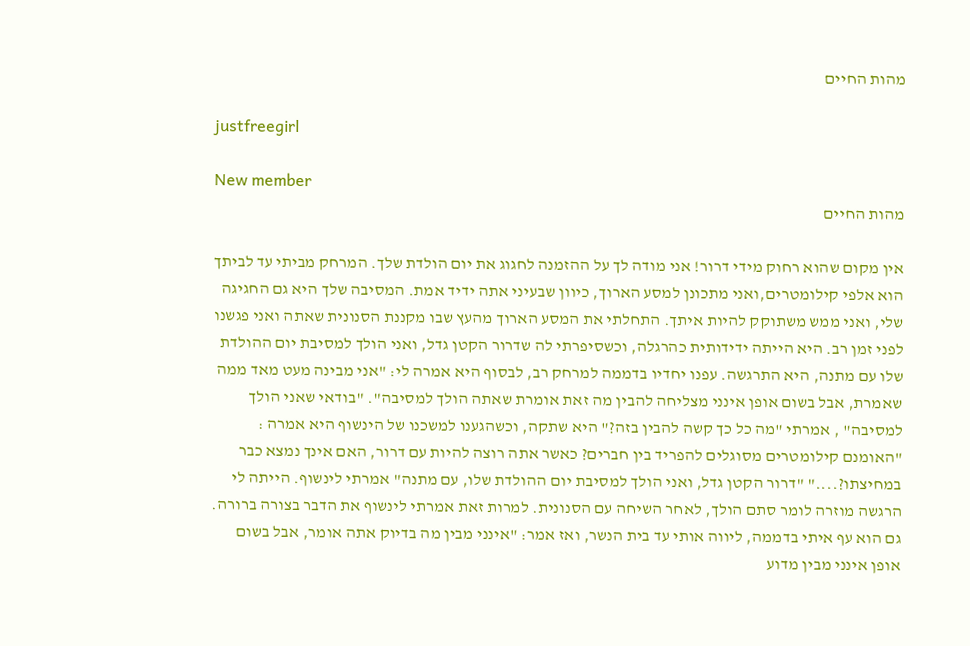מהות החיים

justfreegirl

New member
מהות החיים

אין מקום שהוא רחוק מידי דרור! אני מודה לך על ההזמנה לחגוג את יום הולדת שלך. המרחק מביתי עד לביתך הוא אלפי קילומטרים,ואני מתכונן למסע הארוך, כיוון שבעיני אתה ידיד אמת. המסיבה שלך היא גם החגיגה שלי, ואני ממש משתוקק להיות איתך. התחלתי את המסע הארוך מהעץ שבו מקננת הסנונית שאתה ואני פגשנו לפני זמן רב. היא הייתה ידידותית כהרגלה, וכשסיפרתי לה שדרור הקטן גדל, ואני הולך למסיבת יום ההולדת שלו עם מתנה, היא התרגשה. עפנו יחדיו בדממה למרחק רב, לבסוף היא אמרה לי: "אני מבינה מעט מאד ממה שאמרת, אבל בשום אופן אינני מצליחה להבין מה זאת אומרת שאתה הולך למסיבה". "בודאי שאני הולך למסיבה" , אמרתי "מה כל כך קשה להבין בזה?" היא שתקה, וכשהגענו למשכנו של הינשוף היא אמרה : "האומנם קילומטרים מסוגלים להפריד בין חברים? כאשר אתה רוצה להיות עם דרור, האם אינך נמצא כבר במחיצתו?...." "דרור הקטן גדל, ואני הולך למסיבת יום ההולדת שלו, עם מתנה" אמרתי לינשוף. הייתה לי הרגשה מוזרה לומר סתם הולך, לאחר השיחה עם הסנונית. למרות זאת אמרתי לינשוף את הדבר בצורה ברורה. גם הוא עף איתי בדממה, ליווה אותי עד בית הנשר, ואז אמר: "אינני מבין מה בדיוק אתה אומר, אבל בשום אופן אינני מבין מדוע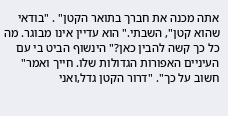אתה מכנה את חברך בתואר הקטן" . "בודאי שהוא קטן", השבתי." הוא עדיין אינו מבוגר. מה כל כך קשה להבין כאן?" הינשוף הביט בי עם העיניים האפורות הגדולות שלו. חייך ואמר" חשוב על כך". "דרור הקטן גדל,ואני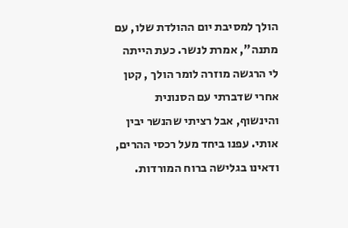הולך למסיבת יום ההולדת שלו, עם מתנה", אמרת לנשר. כעת הייתה לי הרגשה מוזרה לומר הולך , קטן אחרי שדברתי עם הסנונית והינשוף, אבל רציתי שהנשר יבין אותי. עפנו ביחד מעל רכסי ההרים, ודאינו בגלישה ברוח המורדות.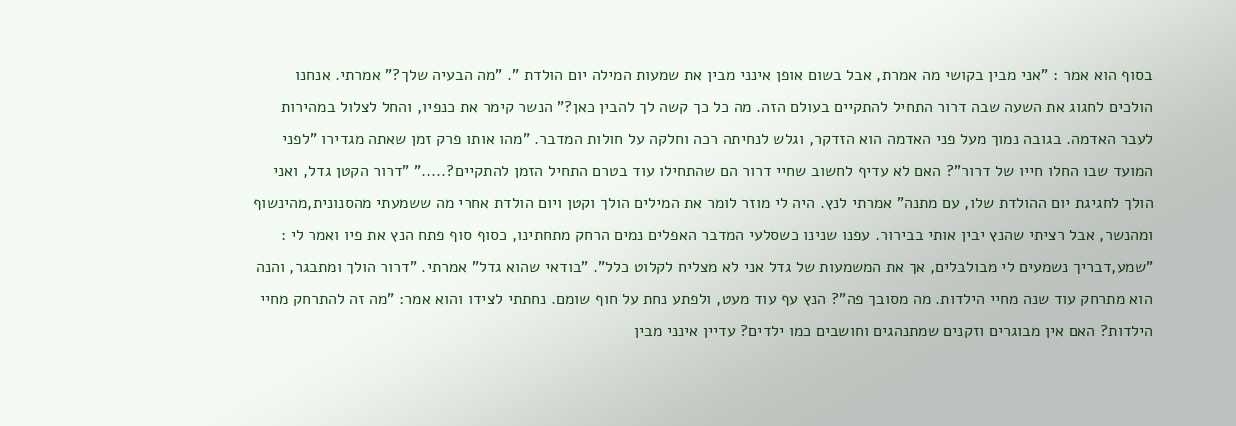בסוף הוא אמר : "אני מבין בקושי מה אמרת, אבל בשום אופן אינני מבין את שמעות המילה יום הולדת ". "מה הבעיה שלך?" אמרתי. אנחנו הולכים לחגוג את השעה שבה דרור התחיל להתקיים בעולם הזה. מה כל כך קשה לך להבין כאן?" הנשר קימר את כנפיו, והחל לצלול במהירות לעבר האדמה. בגובה נמוך מעל פני האדמה הוא הזדקר, וגלש לנחיתה רכה וחלקה על חולות המדבר. "מהו אותו פרק זמן שאתה מגדירו "לפני המועד שבו החלו חייו של דרור"? האם לא עדיף לחשוב שחיי דרור הם שהתחילו עוד בטרם התחיל הזמן להתקיים?....." "דרור הקטן גדל, ואני הולך לחגיגת יום ההולדת שלו, עם מתנה" אמרתי לנץ. היה לי מוזר לומר את המילים הולך וקטן ויום הולדת אחרי מה ששמעתי מהסנונית,מהינשוף ומהנשר, אבל רציתי שהנץ יבין אותי בבירור. עפנו שנינו כשסלעי המדבר האפלים נמים הרחק מתחתינו, כסוף סוף פתח הנץ את פיו ואמר לי : "שמע,דבריך נשמעים לי מבולבלים, אך את המשמעות של גדל אני לא מצליח לקלוט כלל". "בודאי שהוא גדל" אמרתי. "דרור הולך ומתבגר, והנה הוא מתרחק עוד שנה מחיי הילדות. מה מסובך פה"? הנץ עף עוד מעט, ולפתע נחת על חוף שומם. נחתתי לצידו והוא אמר: "מה זה להתרחק מחיי הילדות? האם אין מבוגרים וזקנים שמתנהגים וחושבים כמו ילדים? עדיין אינני מבין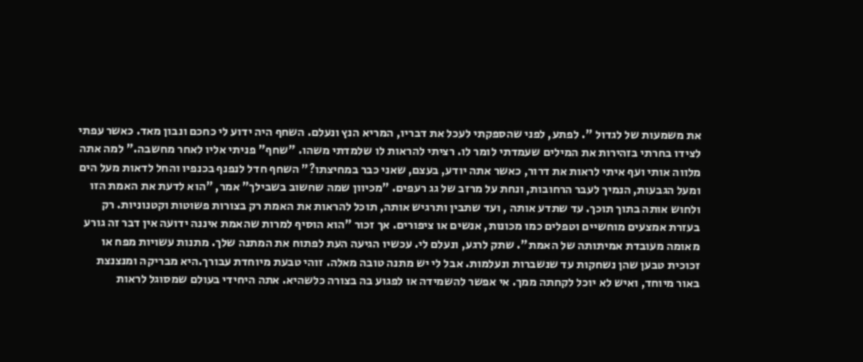את משמעות של לגדול ". לפתע, לפני שהספקתי לעכל את דבריו, המריא הנץ ונעלם. השחף היה ידוע לי כחכם ונבון מאד. כאשר עפתי לצידו בחרתי בזהירות את המילים שעמדתי לומר לו. רציתי להראות לו שלמדתי משהו. "שחף" פניתי אליו לאחר מחשבה." למה אתה מלווה אותי ועף איתי לראות את דרור, כאשר אתה יודע, בעצם, שאני כבר במחיצתו?" השחף חדל לנפנף בכנפיו והחל לדאות מעל הים ומעל הגבעות, הנמיך לעבר הרחובות, ונחת על מרזב של גג רעפים. "מכיוון שמה שחשוב בשבילך" אמר, "הוא לדעת את האמת הזו ולחוש אותה בתוך תוכך. עד שתדע אותה , ועד שתבין ותרגיש אותה, תוכל להראות את האמת רק בצורות פשוטות וקטנוניות. רק בעזרת אמצעים מוחשיים וטפלים כמו מכונות, אנשים או ציפורים. אך זכור "הוא הוסיף למרות שהאמת איננה ידועה אין דבר זה גורע מאומה מעובדת אמיתותה של האמת". שתק לרגע, ונעלם לי. עכשיו הגיעה העת לפתוח את המתנה שלך. מתנות עשויות מפח או זכוכית טבען שהן נשחקות עד שנשברות ונעלמות. אבל לי יש מתנה טובה מאלה. זוהי טבעת מיוחדת עבורך.היא מבריקה ומנצנצת באור מיוחד, ואיש לא יוכל לקחתה ממך. אי אפשר להשמידה או לפגוע בה בצורה כלשהיא. אתה היחידי בעולם שמסוגל לראות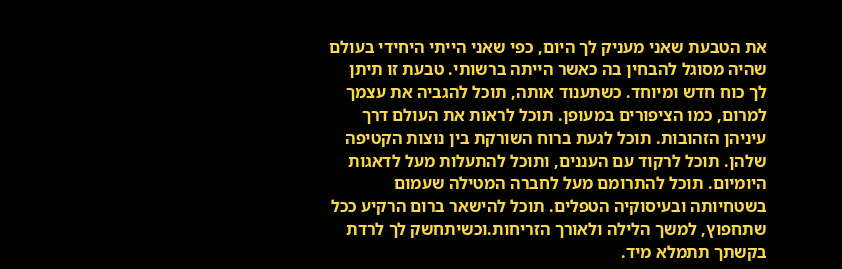את הטבעת שאני מעניק לך היום, כפי שאני הייתי היחידי בעולם שהיה מסוגל להבחין בה כאשר הייתה ברשותי. טבעת זו תיתן לך כוח חדש ומיוחד. כשתענוד אותה, תוכל להגביה את עצמך למרום, כמו הציפורים במעופן. תוכל לראות את העולם דרך עיניהן הזהובות. תוכל לגעת ברוח השורקת בין נוצות הקטיפה שלהן. תוכל לרקוד עם העננים, ותוכל להתעלות מעל לדאגות היומיום. תוכל להתרומם מעל לחברה המטילה שעמום בשטחיותה ובעיסוקיה הטפלים. תוכל להישאר ברום הרקיע ככל שתחפוץ, למשך הלילה ולאורך הזריחות.וכשיתחשק לך לרדת בקשתך תתמלא מיד.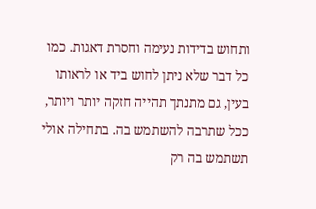ותחוש בדידות נעימה וחסרת דאגות. כמו כל דבר שלא ניתן לחוש ביד או לראותו בעין, גם מתנתך תהייה חזקה יותר ויותר, ככל שתרבה להשתמש בה. בתחילה אולי תשתמש בה רק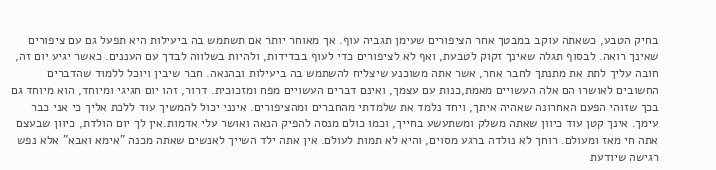בחיק הטבע, כשאתה עוקב במבטך אחר הציפורים שעימן תגביה עוף. אך מאוחר יותר אם תשתמש בה ביעילות היא תפעל גם עם ציפורים שאינך רואה. לבסוף תגלה שאינך זקוק לטבעת, ואף לא לציפורים כדי לעוף בבדידות, ולהיות בשלווה לבדך עם העננים. כאשר יגיע יום זה, חובה עליך לתת את מתנתך לחבר אחר, אשר אתה משוכנע שיצליח להשתמש בה ביעילות ובהנאה. חבר שיבין ויוכל ללמוד שהדברים החשובים לאושרו הם אלה העשויים מאמת,כנות עם עצמך, ואינם דברים העשויים מפח ומזכוכית. דרור, זהו יום חגיגי ומיוחד, הוא מיוחד גם בכך שזוהי הפעם האחרונה שאהיה איתך, ויחד נלמד את שלמדתי מהחברים ומהציפורים. אינני יכול להמשיך עוד ללכת אליך כי אני כבר עימך. אינך קטן עוד כיוון שאתה משלק ומשתעשע בחייך, וכמו כולם מנסה להפיק הנאה ואושר עלי אדמות.אין לך יום הולדת, כיוון שבעצם אתה חי מאז ומעולם. רוחך לא נולדה ברגע מסוים, והיא לא תמות לעולם. אין אתה ילד השייך לאנשים שאתה מכנה "אימא ואבא" אלא נפש רגישה שיודעת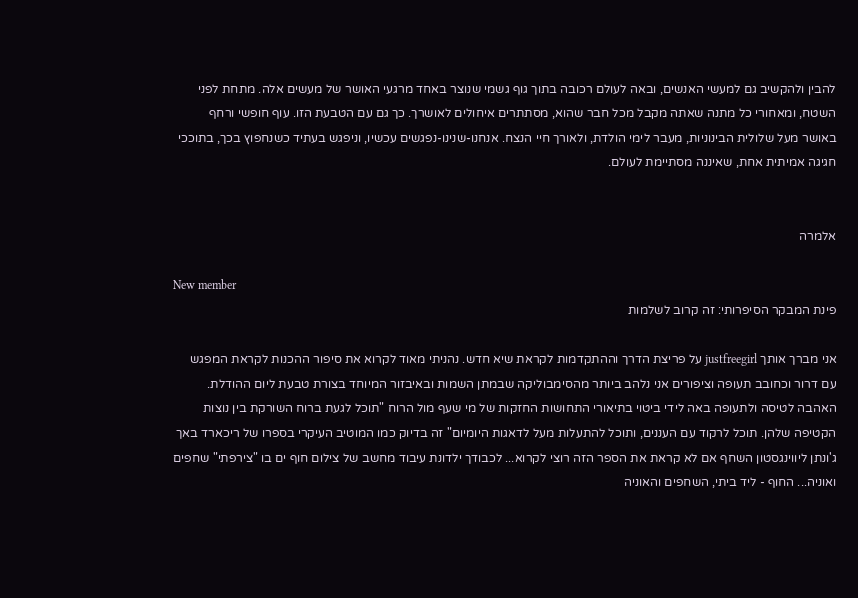להבין ולהקשיב גם למעשי האנשים, ובאה לעולם רכובה בתוך גוף גשמי שנוצר באחד מרגעי האושר של מעשים אלה. מתחת לפני השטח, ומאחורי כל מתנה שאתה מקבל מכל חבר שהוא, מסתתרים איחולים לאושרך. כך גם עם הטבעת הזו. עוף חופשי ורחף באושר מעל שלולית הבינוניות, מעבר לימי הולדת, ולאורך חיי הנצח. אנחנו-שנינו-נפגשים עכשיו, וניפגש בעתיד כשנחפוץ בכך, בתוככי חגיגה אמיתית אחת, שאיננה מסתיימת לעולם.


אלמרה

New member
פינת המבקר הסיפרותי: זה קרוב לשלמות

אני מברך אותך justfreegirl על פריצת הדרך וההתקדמות לקראת שיא חדש. נהניתי מאוד לקרוא את סיפור ההכנות לקראת המפגש עם דרור וכחובב תעופה וציפורים אני נלהב ביותר מהסימבוליקה שבמתן השמות ובאיבזור המיוחד בצורת טבעת ליום ההודלת. האהבה לטיסה ולתעופה באה לידי ביטוי בתיאורי התחושות החזקות של מי שעף מול הרוח "תוכל לגעת ברוח השורקת בין נוצות הקטיפה שלהן. תוכל לרקוד עם העננים, ותוכל להתעלות מעל לדאגות היומיום" זה בדיוק כמו המוטיב העיקרי בספרו של ריכארד באך ג'ונתן ליווינגסטון השחף אם לא קראת את הספר הזה רוצי לקרוא... לכבודך ילדונת עיבוד מחשב של צילום חוף ים בו "צירפתי" שחפים ואוניה... החוף - ליד ביתי, השחפים והאוניה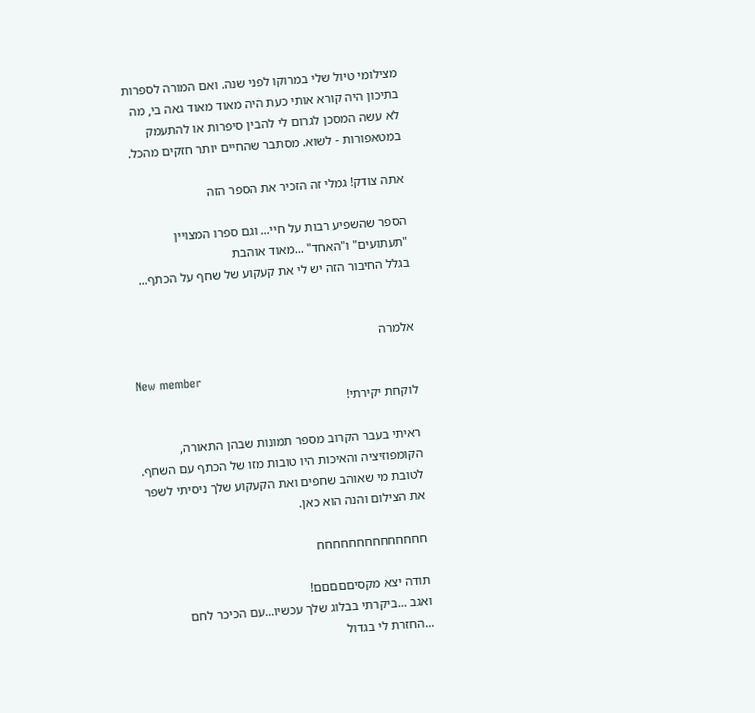מצילומי טיול שלי במרוקו לפני שנה. ואם המורה לספרות בתיכון היה קורא אותי כעת היה מאוד מאוד גאה בי, מה לא עשה המסכן לגרום לי להבין סיפרות או להתעמק במטאפורות - לשוא. מסתבר שהחיים יותר חזקים מהכל.

אתה צודק! גמלי זה הזכיר את הספר הזה

הספר שהשפיע רבות על חיי... וגם ספרו המצויין "תעתועים" ו"האחד" ...מאוד אוהבת
בגלל החיבור הזה יש לי את קעקוע של שחף על הכתף...


אלמרה

New member
לוקחת יקירתי!

ראיתי בעבר הקרוב מספר תמונות שבהן התאורה, הקומפוזיציה והאיכות היו טובות מזו של הכתף עם השחף. לטובת מי שאוהב שחפים ואת הקעקוע שלך ניסיתי לשפר את הצילום והנה הוא כאן.

חחחחחחחחחחחחחח

תודה יצא מקסיםםםםם!
ואגב ...ביקרתי בבלוג שלך עכשיו...עם הכיכר לחם ...החזרת לי בגדול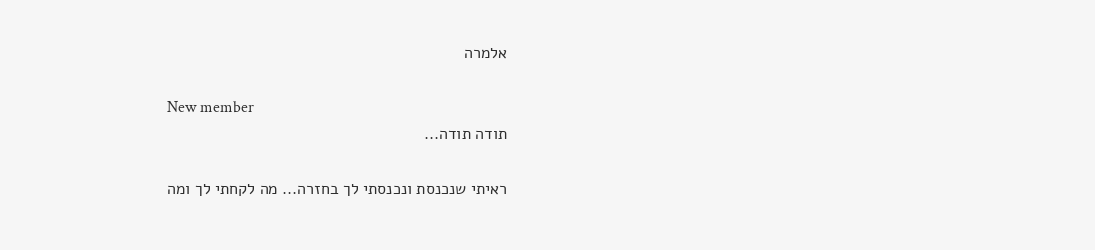אלמרה

New member
תודה תודה...

ראיתי שנכנסת ונכנסתי לך בחזרה... מה לקחתי לך ומה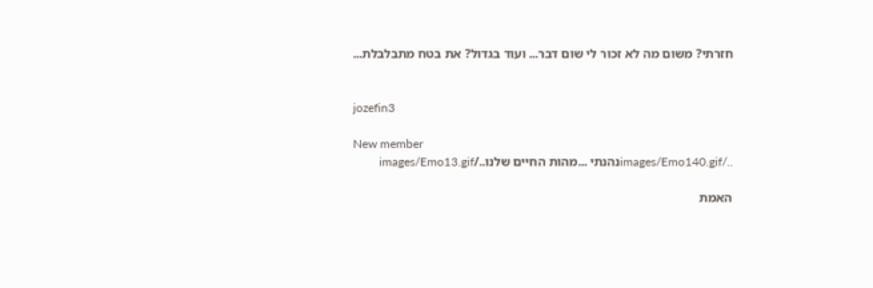חזרתי? משום מה לא זכור לי שום דבר... ועוד בגדול? את בטח מתבלבלת...


jozefin3

New member
../images/Emo140.gifנהנתי ...מהות החיים שלנו../images/Emo13.gif

האמת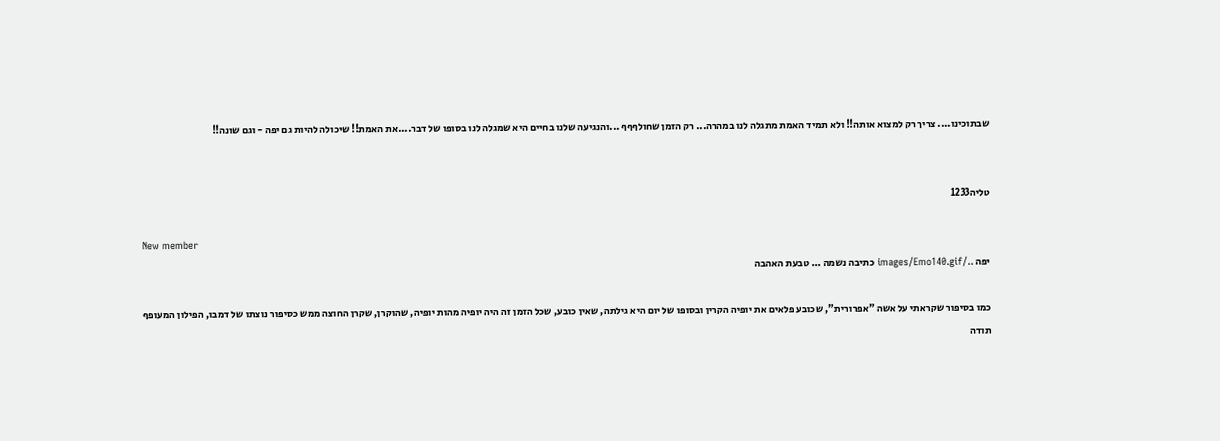שבתוכינו.... צריך רק למצוא אותה!! ולא תמיד האמת מתגלה לנו במהרה... רק הזמן שחולףףף ...והנגיעה שלנו בחיים היא שמגלה לנו בסופו של דבר....את האמת!! שיכולה להיות גם יפה - וגם שונה!!


טליה1233

New member
יפה ../images/Emo140.gif כתיבה נשמה ... טבעת האהבה

כמו בסיפור שקראתי על אשה "אפרורית", שכובע פלאים את יופיה הקרין ובסופו של יום היא גילתה, שאין כובע, שכל הזמן זה היה יופיה מהות יופיה, שהוקרן, שקרן החוצה ממש כסיפור נוצתו של דמבו, הפילון המעופף
תודה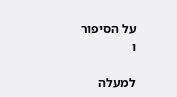על הסיפור
ו

למעלה